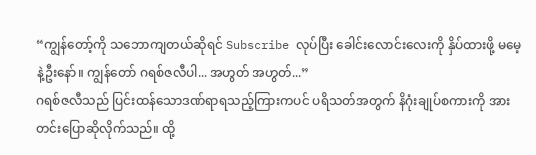“ကျွန်တော့်ကို သဘောကျတယ်ဆိုရင် Subscribe လုပ်ပြီး ခေါင်းလောင်းလေးကို နှိပ်ထားဖို့ မမေ့နဲ့ဦးနော်။ ကျွန်တော် ဂရစ်ဇလီပါ... အဟွတ် အဟွတ်...”
ဂရစ်ဇလီသည် ပြင်းထန်သောဒဏ်ရာရသည့်ကြားကပင် ပရိသတ်အတွက် နိဂုံးချုပ်စကားကို အားတင်းပြောဆိုလိုက်သည်။ ထို့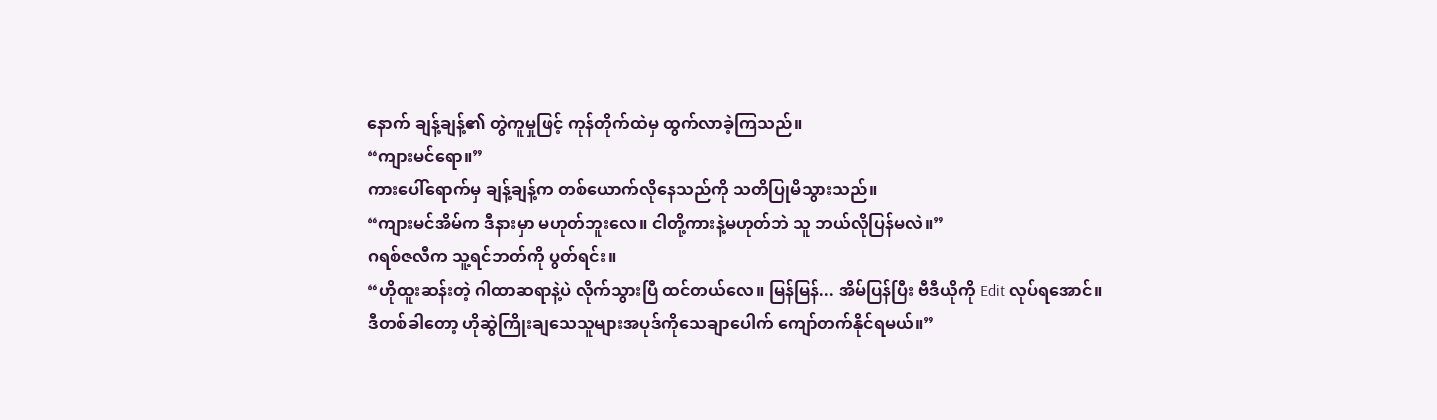နောက် ချန့်ချန့်၏ တွဲကူမှုဖြင့် ကုန်တိုက်ထဲမှ ထွက်လာခဲ့ကြသည်။
“ကျားမင်ရော။”
ကားပေါ်ရောက်မှ ချန့်ချန့်က တစ်ယောက်လိုနေသည်ကို သတိပြုမိသွားသည်။
“ကျားမင်အိမ်က ဒီနားမှာ မဟုတ်ဘူးလေ။ ငါတို့ကားနဲ့မဟုတ်ဘဲ သူ ဘယ်လိုပြန်မလဲ။”
ဂရစ်ဇလီက သူ့ရင်ဘတ်ကို ပွတ်ရင်း။
“ဟိုထူးဆန်းတဲ့ ဂါထာဆရာနဲ့ပဲ လိုက်သွားပြီ ထင်တယ်လေ။ မြန်မြန်... အိမ်ပြန်ပြီး ဗီဒီယိုကို Edit လုပ်ရအောင်။ ဒီတစ်ခါတော့ ဟိုဆွဲကြိုးချသေသူများအပုဒ်ကိုသေချာပေါက် ကျော်တက်နိုင်ရမယ်။”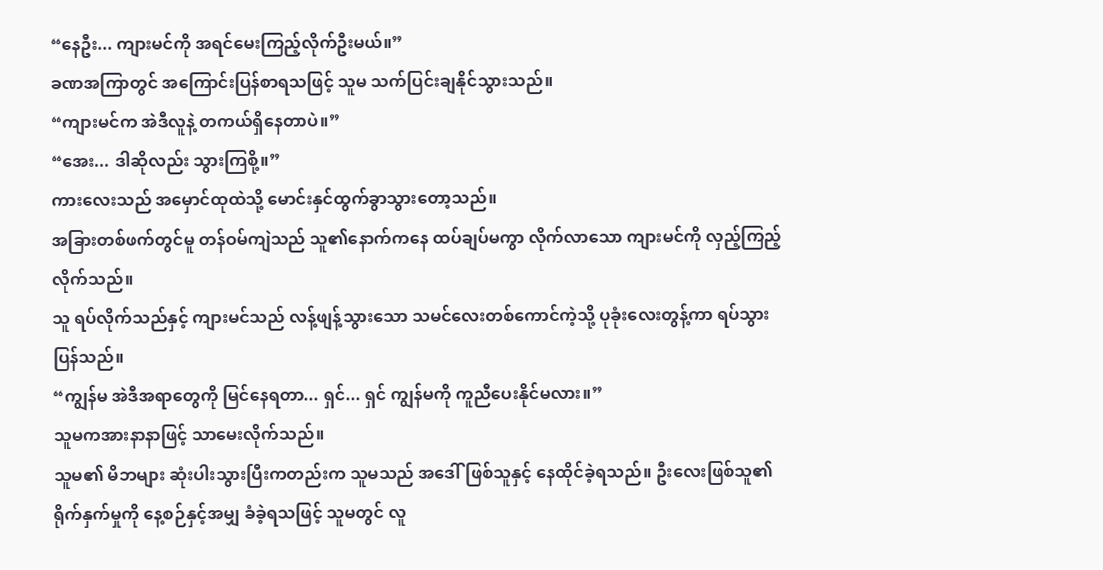“နေဦး... ကျားမင်ကို အရင်မေးကြည့်လိုက်ဦးမယ်။”
ခဏအကြာတွင် အကြောင်းပြန်စာရသဖြင့် သူမ သက်ပြင်းချနိုင်သွားသည်။
“ကျားမင်က အဲဒီလူနဲ့ တကယ်ရှိနေတာပဲ။”
“အေး... ဒါဆိုလည်း သွားကြစို့။”
ကားလေးသည် အမှောင်ထုထဲသို့ မောင်းနှင်ထွက်ခွာသွားတော့သည်။
အခြားတစ်ဖက်တွင်မူ တန်ဝမ်ကျဲသည် သူ၏နောက်ကနေ ထပ်ချပ်မကွာ လိုက်လာသော ကျားမင်ကို လှည့်ကြည့်လိုက်သည်။
သူ ရပ်လိုက်သည်နှင့် ကျားမင်သည် လန့်ဖျန့်သွားသော သမင်လေးတစ်ကောင်ကဲ့သို့ ပုခုံးလေးတွန့်ကာ ရပ်သွားပြန်သည်။
“ကျွန်မ အဲဒီအရာတွေကို မြင်နေရတာ... ရှင်... ရှင် ကျွန်မကို ကူညီပေးနိုင်မလား။”
သူမကအားနာနာဖြင့် သာမေးလိုက်သည်။
သူမ၏ မိဘများ ဆုံးပါးသွားပြီးကတည်းက သူမသည် အဒေါ်ဖြစ်သူနှင့် နေထိုင်ခဲ့ရသည်။ ဦးလေးဖြစ်သူ၏ ရိုက်နှက်မှုကို နေ့စဉ်နှင့်အမျှ ခံခဲ့ရသဖြင့် သူမတွင် လူ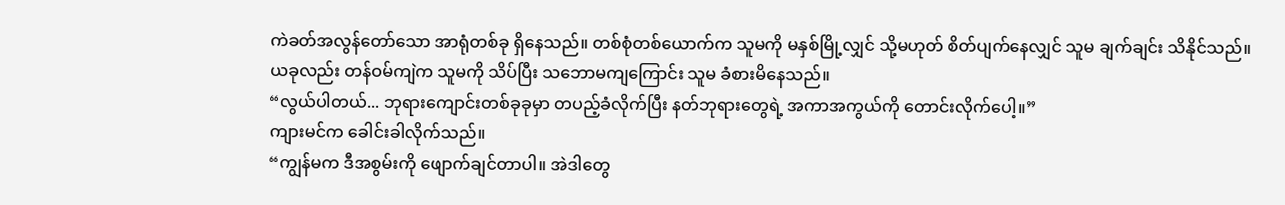ကဲခတ်အလွန်တော်သော အာရုံတစ်ခု ရှိနေသည်။ တစ်စုံတစ်ယောက်က သူမကို မနှစ်မြို့လျှင် သို့မဟုတ် စိတ်ပျက်နေလျှင် သူမ ချက်ချင်း သိနိုင်သည်။
ယခုလည်း တန်ဝမ်ကျဲက သူမကို သိပ်ပြီး သဘောမကျကြောင်း သူမ ခံစားမိနေသည်။
“လွယ်ပါတယ်... ဘုရားကျောင်းတစ်ခုခုမှာ တပည့်ခံလိုက်ပြီး နတ်ဘုရားတွေရဲ့ အကာအကွယ်ကို တောင်းလိုက်ပေါ့။”
ကျားမင်က ခေါင်းခါလိုက်သည်။
“ကျွန်မက ဒီအစွမ်းကို ဖျောက်ချင်တာပါ။ အဲဒါတွေ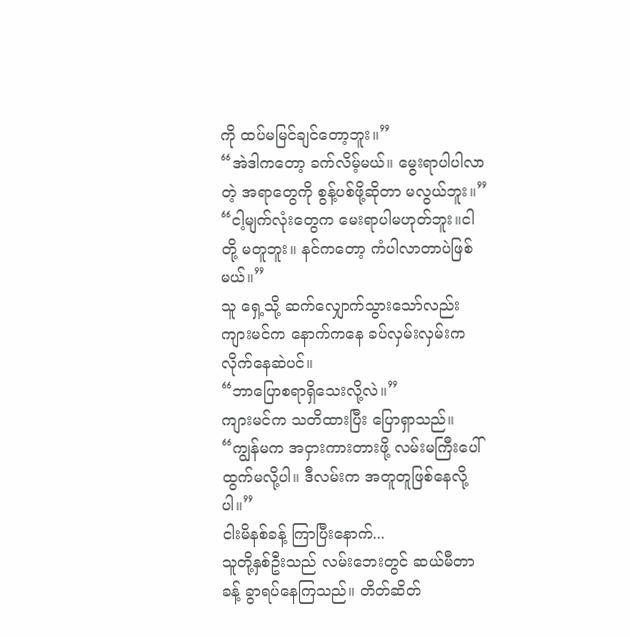ကို ထပ်မမြင်ချင်တော့ဘူး။”
“အဲဒါကတော့ ခက်လိမ့်မယ်။ မွေးရာပါပါလာတဲ့ အရာတွေကို စွန့်ပစ်ဖို့ဆိုတာ မလွယ်ဘူး။”
“ငါ့မျက်လုံးတွေက မေးရာပါမဟုတ်ဘူး။ငါတို့ မတူဘူး။ နင်ကတော့ ကံပါလာတာပဲဖြစ်မယ်။”
သူ ရှေ့သို့ ဆက်လျှောက်သွားသော်လည်း ကျားမင်က နောက်ကနေ ခပ်လှမ်းလှမ်းက လိုက်နေဆဲပင်။
“ဘာပြောစရာရှိသေးလို့လဲ။”
ကျားမင်က သတိထားပြီး ပြောရှာသည်။
“ကျွန်မက အငှားကားတားဖို့ လမ်းမကြီးပေါ် ထွက်မလို့ပါ။ ဒီလမ်းက အတူတူဖြစ်နေလို့ပါ။”
ငါးမိနစ်ခန့် ကြာပြီးနောက်...
သူတို့နှစ်ဦးသည် လမ်းဘေးတွင် ဆယ်မီတာခန့် ခွာရပ်နေကြသည်။ တိတ်ဆိတ်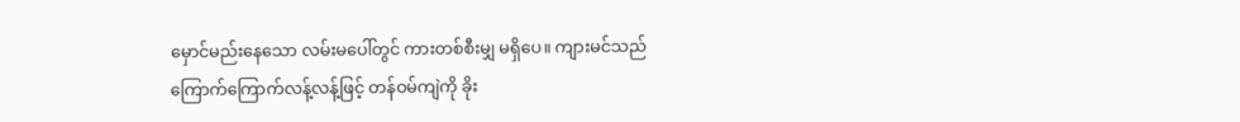မှောင်မည်းနေသော လမ်းမပေါ်တွင် ကားတစ်စီးမျှ မရှိပေ။ ကျားမင်သည် ကြောက်ကြောက်လန့်လန့်ဖြင့် တန်ဝမ်ကျဲကို ခိုး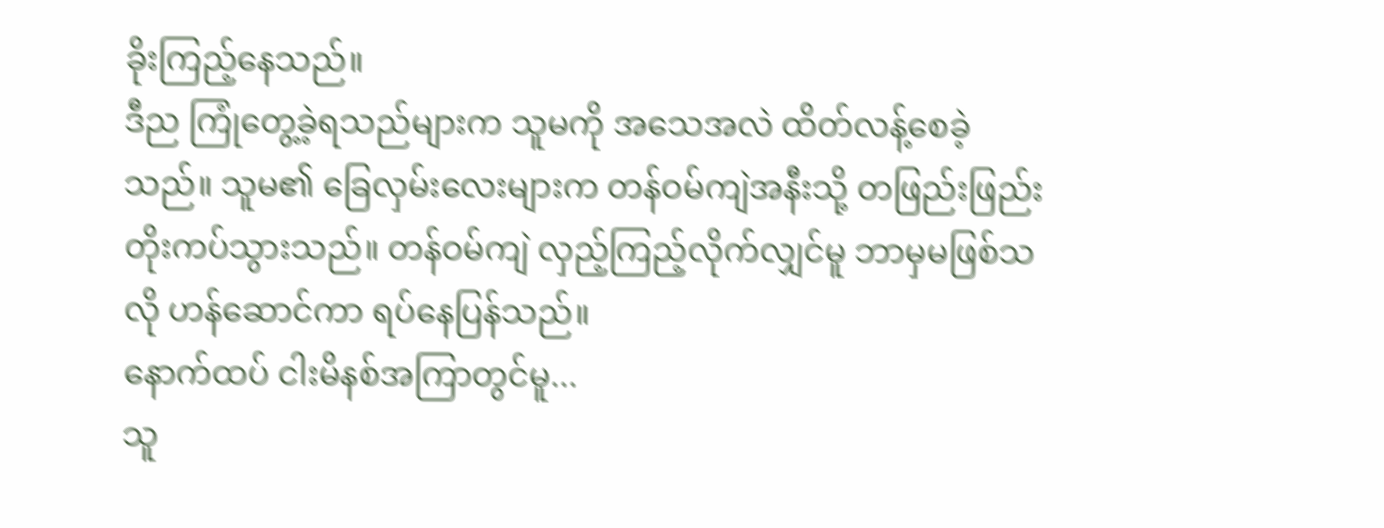ခိုးကြည့်နေသည်။
ဒီည ကြုံတွေ့ခဲ့ရသည်များက သူမကို အသေအလဲ ထိတ်လန့်စေခဲ့သည်။ သူမ၏ ခြေလှမ်းလေးများက တန်ဝမ်ကျဲအနီးသို့ တဖြည်းဖြည်း တိုးကပ်သွားသည်။ တန်ဝမ်ကျဲ လှည့်ကြည့်လိုက်လျှင်မူ ဘာမှမဖြစ်သလို ဟန်ဆောင်ကာ ရပ်နေပြန်သည်။
နောက်ထပ် ငါးမိနစ်အကြာတွင်မူ...
သူ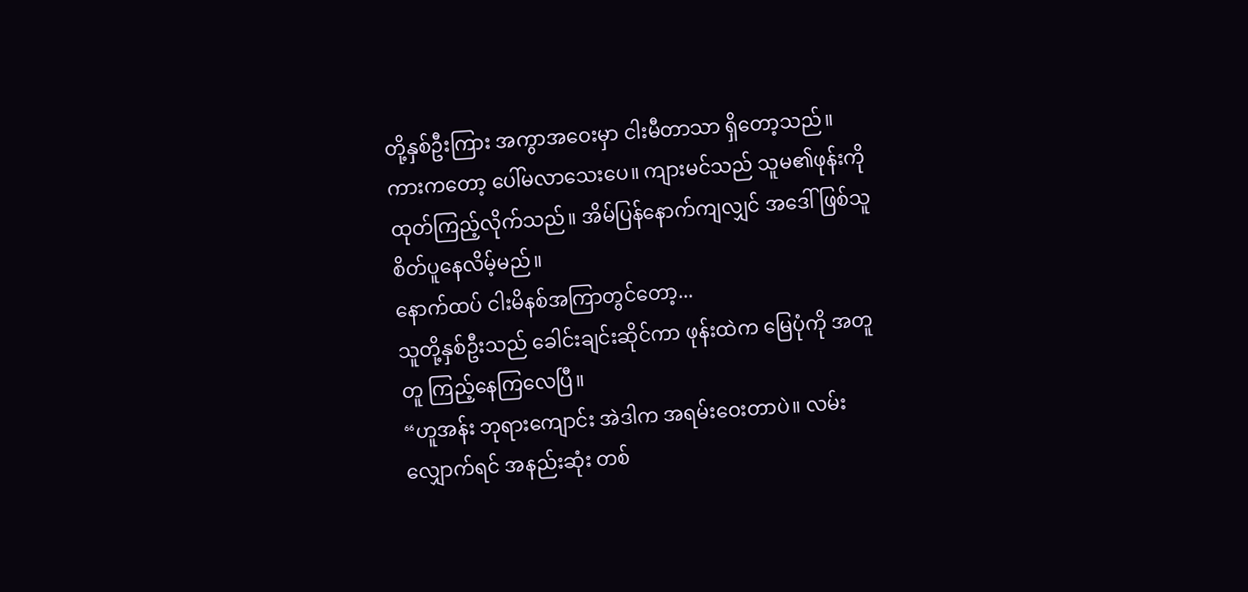တို့နှစ်ဦးကြား အကွာအဝေးမှာ ငါးမီတာသာ ရှိတော့သည်။ ကားကတော့ ပေါ်မလာသေးပေ။ ကျားမင်သည် သူမ၏ဖုန်းကို ထုတ်ကြည့်လိုက်သည်။ အိမ်ပြန်နောက်ကျလျှင် အဒေါ်ဖြစ်သူ စိတ်ပူနေလိမ့်မည်။
နောက်ထပ် ငါးမိနစ်အကြာတွင်တော့...
သူတို့နှစ်ဦးသည် ခေါင်းချင်းဆိုင်ကာ ဖုန်းထဲက မြေပုံကို အတူတူ ကြည့်နေကြလေပြီ။
“ဟူအန်း ဘုရားကျောင်း အဲဒါက အရမ်းဝေးတာပဲ။ လမ်းလျှောက်ရင် အနည်းဆုံး တစ်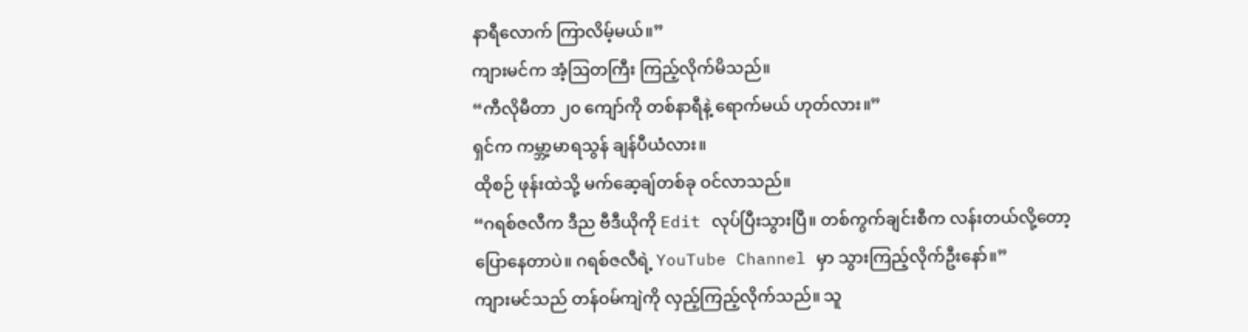နာရီလောက် ကြာလိမ့်မယ်။”
ကျားမင်က အံ့ဩတကြီး ကြည့်လိုက်မိသည်။
“ကီလိုမီတာ ၂၀ ကျော်ကို တစ်နာရီနဲ့ ရောက်မယ် ဟုတ်လား။”
ရှင်က ကမ္ဘာ့မာရသွန် ချန်ပီယံလား။
ထိုစဉ် ဖုန်းထဲသို့ မက်ဆေ့ချ်တစ်ခု ဝင်လာသည်။
“ဂရစ်ဇလီက ဒီည ဗီဒီယိုကို Edit လုပ်ပြီးသွားပြီ။ တစ်ကွက်ချင်းစီက လန်းတယ်လို့တော့ ပြောနေတာပဲ။ ဂရစ်ဇလီရဲ့ YouTube Channel မှာ သွားကြည့်လိုက်ဦးနော်။”
ကျားမင်သည် တန်ဝမ်ကျဲကို လှည့်ကြည့်လိုက်သည်။ သူ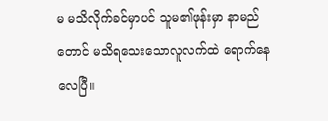မ မသိလိုက်ခင်မှာပင် သူမ၏ဖုန်းမှာ နာမည်တောင် မသိရသေးသောလူလက်ထဲ ရောက်နေလေပြီ။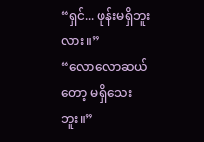“ရှင်... ဖုန်းမရှိဘူးလား။”
“လောလောဆယ်တော့ မရှိသေးဘူး။”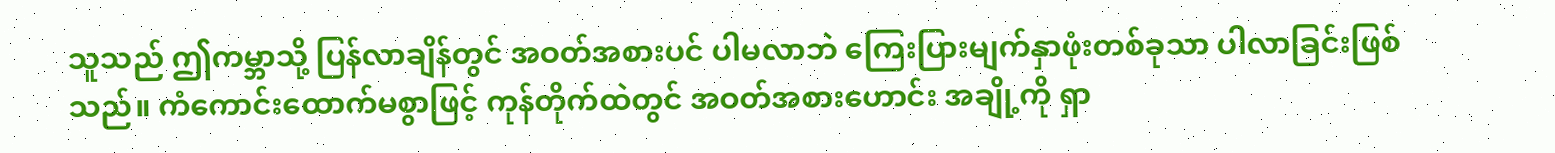သူသည် ဤကမ္ဘာသို့ ပြန်လာချိန်တွင် အဝတ်အစားပင် ပါမလာဘဲ ကြေးပြားမျက်နှာဖုံးတစ်ခုသာ ပါလာခြင်းဖြစ်သည်။ ကံကောင်းထောက်မစွာဖြင့် ကုန်တိုက်ထဲတွင် အဝတ်အစားဟောင်း အချို့ကို ရှာ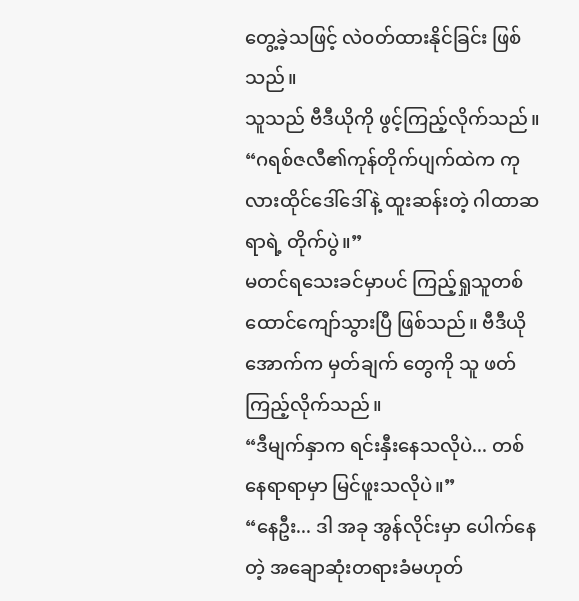တွေ့ခဲ့သဖြင့် လဲဝတ်ထားနိုင်ခြင်း ဖြစ်သည်။
သူသည် ဗီဒီယိုကို ဖွင့်ကြည့်လိုက်သည်။
“ဂရစ်ဇလီ၏ကုန်တိုက်ပျက်ထဲက ကုလားထိုင်ဒေါ်ဒေါ်နဲ့ ထူးဆန်းတဲ့ ဂါထာဆရာရဲ့ တိုက်ပွဲ။”
မတင်ရသေးခင်မှာပင် ကြည့်ရှုသူတစ်ထောင်ကျော်သွားပြီ ဖြစ်သည်။ ဗီဒီယိုအောက်က မှတ်ချက် တွေကို သူ ဖတ်ကြည့်လိုက်သည်။
“ဒီမျက်နှာက ရင်းနှီးနေသလိုပဲ... တစ်နေရာရာမှာ မြင်ဖူးသလိုပဲ။”
“နေဦး... ဒါ အခု အွန်လိုင်းမှာ ပေါက်နေတဲ့ အချောဆုံးတရားခံမဟုတ်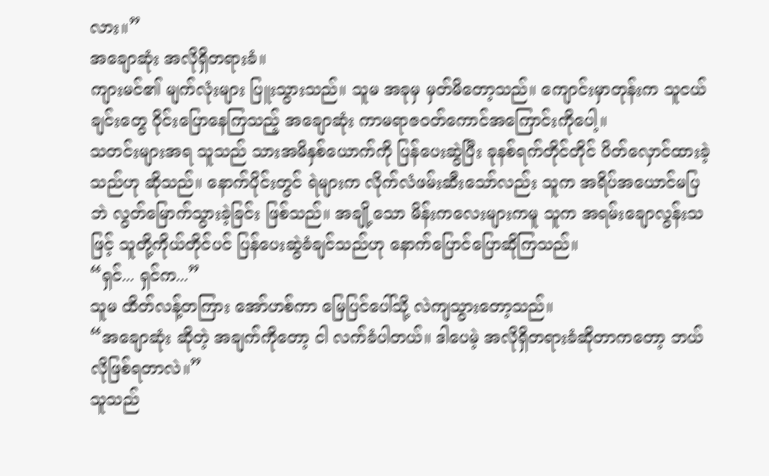လား။”
အချောဆုံး အလိုရှိတရားခံ။
ကျားမင်၏ မျက်လုံးများ ပြူးသွားသည်။ သူမ အခုမှ မှတ်မိတော့သည်။ ကျောင်းမှာတုန်းက သူငယ်ချင်းတွေ ဝိုင်းပြောနေကြသည့် အချောဆုံး ကာမရာဇဝတ်ကောင်အကြောင်းကိုပေါ့။
သတင်းများအရ သူသည် သားအမိနှစ်ယောက်ကို ပြန်ပေးဆွဲပြီး ခုနစ်ရက်တိုင်တိုင် ပိတ်လှောင်ထားခဲ့သည်ဟု ဆိုသည်။ နောက်ပိုင်းတွင် ရဲများက လိုက်လံဖမ်းဆီးသော်လည်း သူက အရိပ်အယောင်မပြဘဲ လွတ်မြောက်သွားခဲ့ခြင်း ဖြစ်သည်။ အချို့သော မိန်းကလေးများကမူ သူက အရမ်းချောလွန်းသဖြင့် သူတို့ကိုယ်တိုင်ပင် ပြန်ပေးဆွဲခံချင်သည်ဟု နောက်ပြောင်ပြောဆိုကြသည်။
“ရှင်... ရှင်က...”
သူမ ထိတ်လန့်တကြား အော်ဟစ်ကာ မြေပြင်ပေါ်သို့ လဲကျသွားတော့သည်။
“အချောဆုံး ဆိုတဲ့ အချက်ကိုတော့ ငါ လက်ခံပါတယ်။ ဒါပေမဲ့ အလိုရှိတရားခံဆိုတာကတော့ ဘယ်လိုဖြစ်ရတာလဲ။”
သူသည်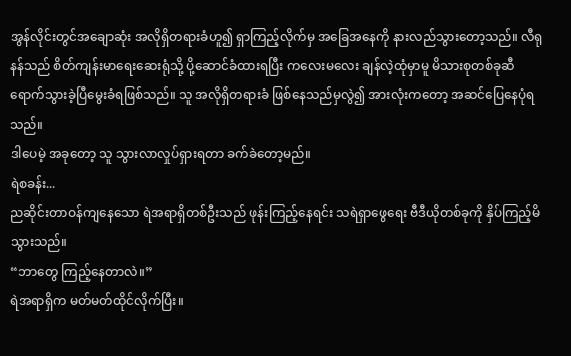အွန်လိုင်းတွင်အချောဆုံး အလိုရှိတရားခံဟူ၍ ရှာကြည့်လိုက်မှ အခြေအနေကို နားလည်သွားတော့သည်။ လီရုနန်သည် စိတ်ကျန်းမာရေးဆေးရုံသို့ ပို့ဆောင်ခံထားရပြီး ကလေးမလေး ချန်လဲ့ထုံမှာမူ မိသားစုတစ်ခုဆီ ရောက်သွားခဲ့ပြီမွေးခံရဖြစ်သည်။ သူ အလိုရှိတရားခံ ဖြစ်နေသည်မှလွဲ၍ အားလုံးကတော့ အဆင်ပြေနေပုံရသည်။
ဒါပေမဲ့ အခုတော့ သူ သွားလာလှုပ်ရှားရတာ ခက်ခဲတော့မည်။
ရဲစခန်း...
ညဆိုင်းတာဝန်ကျနေသော ရဲအရာရှိတစ်ဦးသည် ဖုန်းကြည့်နေရင်း သရဲရှာဖွေရေး ဗီဒီယိုတစ်ခုကို နှိပ်ကြည့်မိသွားသည်။
“ဘာတွေ ကြည့်နေတာလဲ။”
ရဲအရာရှိက မတ်မတ်ထိုင်လိုက်ပြီး။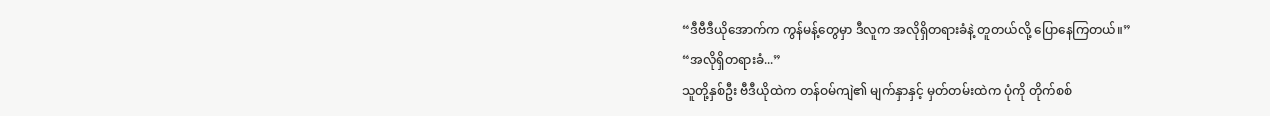“ဒီဗီဒီယိုအောက်က ကွန်မန့်တွေမှာ ဒီလူက အလိုရှိတရားခံနဲ့ တူတယ်လို့ ပြောနေကြတယ်။”
“အလိုရှိတရားခံ...”
သူတို့နှစ်ဦး ဗီဒီယိုထဲက တန်ဝမ်ကျဲ၏ မျက်နှာနှင့် မှတ်တမ်းထဲက ပုံကို တိုက်စစ်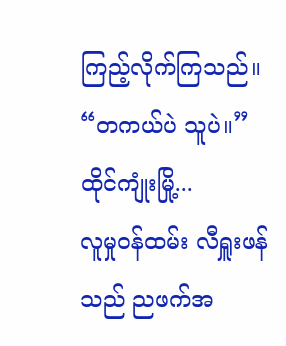ကြည့်လိုက်ကြသည်။
“တကယ်ပဲ သူပဲ။”
ထိုင်ကျုံးမြို့...
လူမှုဝန်ထမ်း လီရှူးဖန် သည် ညဖက်အ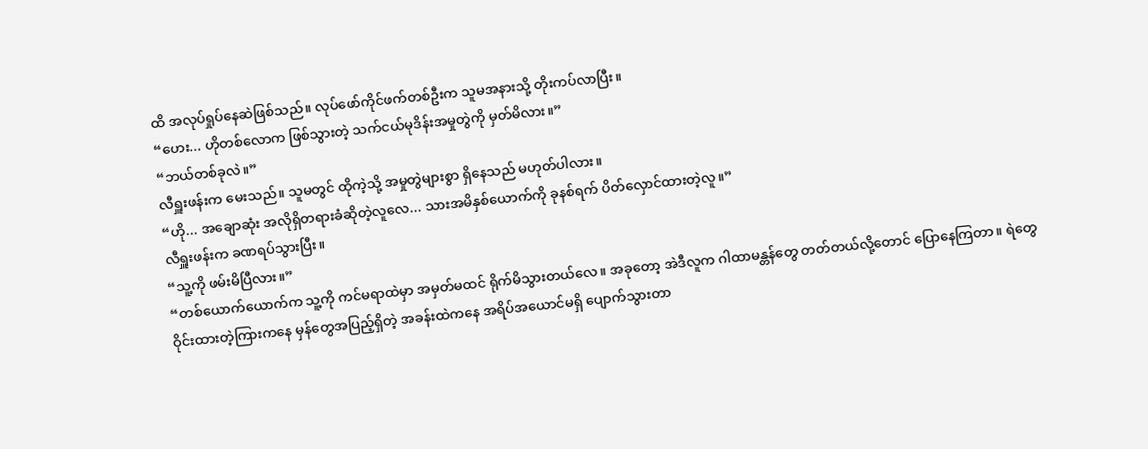ထိ အလုပ်ရှုပ်နေဆဲဖြစ်သည်။ လုပ်ဖော်ကိုင်ဖက်တစ်ဦးက သူမအနားသို့ တိုးကပ်လာပြီး။
“ဟေး... ဟိုတစ်လောက ဖြစ်သွားတဲ့ သက်ငယ်မုဒိန်းအမှုတွဲကို မှတ်မိလား။”
“ဘယ်တစ်ခုလဲ။”
လီရှူးဖန်းက မေးသည်။ သူမတွင် ထိုကဲ့သို့ အမှုတွဲများစွာ ရှိနေသည် မဟုတ်ပါလား။
“ဟို... အချောဆုံး အလိုရှိတရားခံဆိုတဲ့လူလေ... သားအမိနှစ်ယောက်ကို ခုနစ်ရက် ပိတ်လှောင်ထားတဲ့လူ။”
လီရှူးဖန်းက ခဏရပ်သွားပြီး။
“သူ့ကို ဖမ်းမိပြီလား။”
“တစ်ယောက်ယောက်က သူ့ကို ကင်မရာထဲမှာ အမှတ်မထင် ရိုက်မိသွားတယ်လေ။ အခုတော့ အဲဒီလူက ဂါထာမန္တန်တွေ တတ်တယ်လို့တောင် ပြောနေကြတာ။ ရဲတွေ ဝိုင်းထားတဲ့ကြားကနေ မှန်တွေအပြည့်ရှိတဲ့ အခန်းထဲကနေ အရိပ်အယောင်မရှိ ပျောက်သွားတာ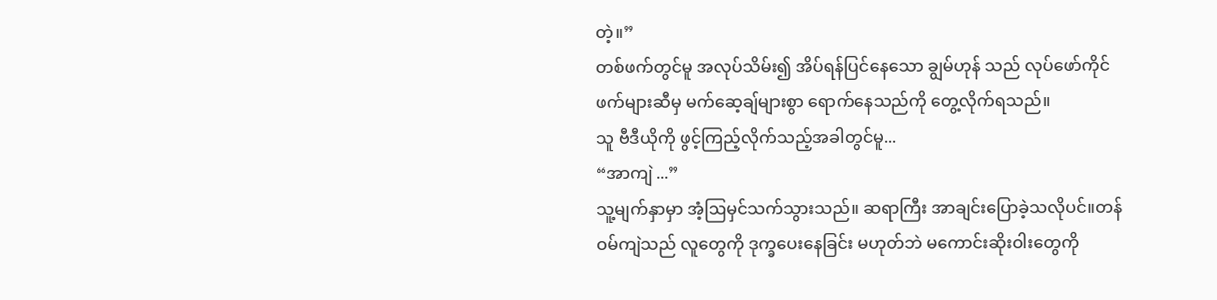တဲ့။”
တစ်ဖက်တွင်မူ အလုပ်သိမ်း၍ အိပ်ရန်ပြင်နေသော ချွမ်ဟုန် သည် လုပ်ဖော်ကိုင်ဖက်များဆီမှ မက်ဆေ့ချ်များစွာ ရောက်နေသည်ကို တွေ့လိုက်ရသည်။
သူ ဗီဒီယိုကို ဖွင့်ကြည့်လိုက်သည့်အခါတွင်မူ...
“အာကျဲ ...”
သူ့မျက်နှာမှာ အံ့ဩမှင်သက်သွားသည်။ ဆရာကြီး အာချင်းပြောခဲ့သလိုပင်။တန်ဝမ်ကျဲသည် လူတွေကို ဒုက္ခပေးနေခြင်း မဟုတ်ဘဲ မကောင်းဆိုးဝါးတွေကို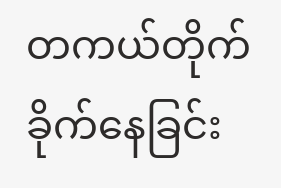တကယ်တိုက်ခိုက်နေခြင်း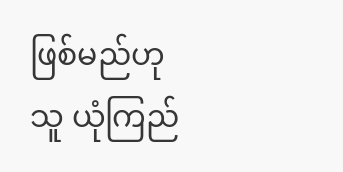ဖြစ်မည်ဟု သူ ယုံကြည်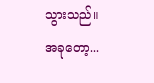သွားသည်။
အခုတော့...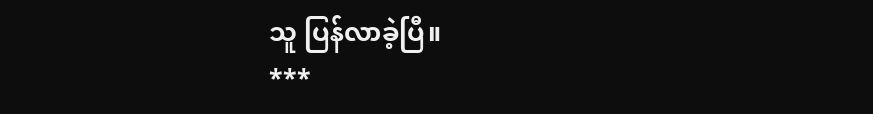သူ ပြန်လာခဲ့ပြီ။
***